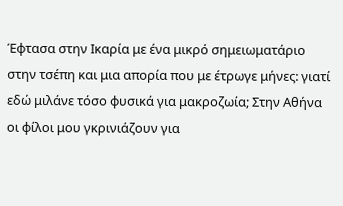Έφτασα στην Ικαρία με ένα μικρό σημειωματάριο στην τσέπη και μια απορία που με έτρωγε μήνες: γιατί εδώ μιλάνε τόσο φυσικά για μακροζωία; Στην Αθήνα οι φίλοι μου γκρινιάζουν για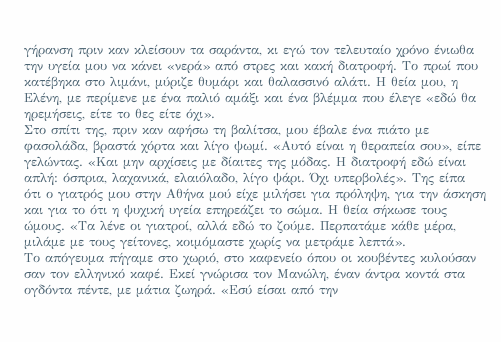γήρανση πριν καν κλείσουν τα σαράντα, κι εγώ τον τελευταίο χρόνο ένιωθα την υγεία μου να κάνει «νερά» από στρες και κακή διατροφή. Το πρωί που κατέβηκα στο λιμάνι, μύριζε θυμάρι και θαλασσινό αλάτι. Η θεία μου, η Ελένη, με περίμενε με ένα παλιό αμάξι και ένα βλέμμα που έλεγε «εδώ θα ηρεμήσεις, είτε το θες είτε όχι».
Στο σπίτι της, πριν καν αφήσω τη βαλίτσα, μου έβαλε ένα πιάτο με φασολάδα, βραστά χόρτα και λίγο ψωμί. «Αυτό είναι η θεραπεία σου», είπε γελώντας. «Και μην αρχίσεις με δίαιτες της μόδας. Η διατροφή εδώ είναι απλή: όσπρια, λαχανικά, ελαιόλαδο, λίγο ψάρι. Όχι υπερβολές». Της είπα ότι ο γιατρός μου στην Αθήνα μού είχε μιλήσει για πρόληψη, για την άσκηση και για το ότι η ψυχική υγεία επηρεάζει το σώμα. Η θεία σήκωσε τους ώμους. «Τα λένε οι γιατροί, αλλά εδώ το ζούμε. Περπατάμε κάθε μέρα, μιλάμε με τους γείτονες, κοιμόμαστε χωρίς να μετράμε λεπτά».
Το απόγευμα πήγαμε στο χωριό, στο καφενείο όπου οι κουβέντες κυλούσαν σαν τον ελληνικό καφέ. Εκεί γνώρισα τον Μανώλη, έναν άντρα κοντά στα ογδόντα πέντε, με μάτια ζωηρά. «Εσύ είσαι από την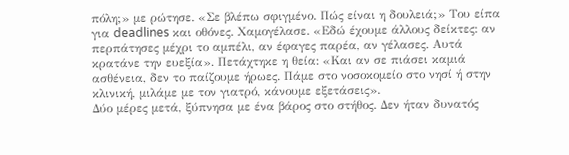πόλη;» με ρώτησε. «Σε βλέπω σφιγμένο. Πώς είναι η δουλειά;» Του είπα για deadlines και οθόνες. Χαμογέλασε. «Εδώ έχουμε άλλους δείκτες: αν περπάτησες μέχρι το αμπέλι, αν έφαγες παρέα, αν γέλασες. Αυτά κρατάνε την ευεξία». Πετάχτηκε η θεία: «Και αν σε πιάσει καμιά ασθένεια, δεν το παίζουμε ήρωες. Πάμε στο νοσοκομείο στο νησί ή στην κλινική, μιλάμε με τον γιατρό, κάνουμε εξετάσεις».
Δύο μέρες μετά, ξύπνησα με ένα βάρος στο στήθος. Δεν ήταν δυνατός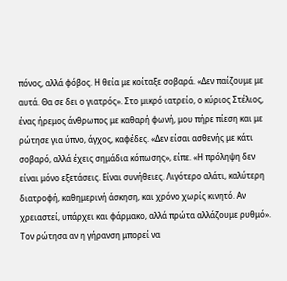πόνος, αλλά φόβος. Η θεία με κοίταξε σοβαρά. «Δεν παίζουμε με αυτά. Θα σε δει ο γιατρός». Στο μικρό ιατρείο, ο κύριος Στέλιος, ένας ήρεμος άνθρωπος με καθαρή φωνή, μου πήρε πίεση και με ρώτησε για ύπνο, άγχος, καφέδες. «Δεν είσαι ασθενής με κάτι σοβαρό, αλλά έχεις σημάδια κόπωσης», είπε. «Η πρόληψη δεν είναι μόνο εξετάσεις. Είναι συνήθειες. Λιγότερο αλάτι, καλύτερη διατροφή, καθημερινή άσκηση, και χρόνο χωρίς κινητό. Αν χρειαστεί, υπάρχει και φάρμακο, αλλά πρώτα αλλάζουμε ρυθμό». Τον ρώτησα αν η γήρανση μπορεί να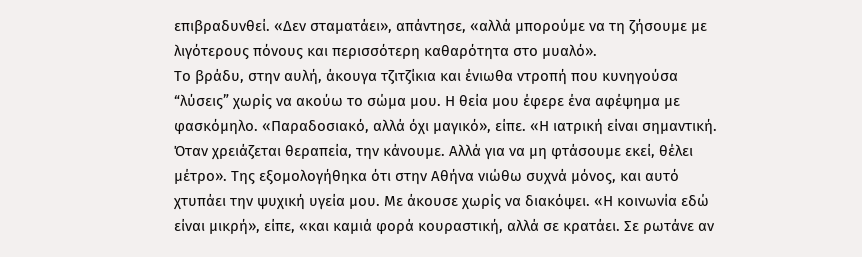επιβραδυνθεί. «Δεν σταματάει», απάντησε, «αλλά μπορούμε να τη ζήσουμε με λιγότερους πόνους και περισσότερη καθαρότητα στο μυαλό».
Το βράδυ, στην αυλή, άκουγα τζιτζίκια και ένιωθα ντροπή που κυνηγούσα “λύσεις” χωρίς να ακούω το σώμα μου. Η θεία μου έφερε ένα αφέψημα με φασκόμηλο. «Παραδοσιακό, αλλά όχι μαγικό», είπε. «Η ιατρική είναι σημαντική. Όταν χρειάζεται θεραπεία, την κάνουμε. Αλλά για να μη φτάσουμε εκεί, θέλει μέτρο». Της εξομολογήθηκα ότι στην Αθήνα νιώθω συχνά μόνος, και αυτό χτυπάει την ψυχική υγεία μου. Με άκουσε χωρίς να διακόψει. «Η κοινωνία εδώ είναι μικρή», είπε, «και καμιά φορά κουραστική, αλλά σε κρατάει. Σε ρωτάνε αν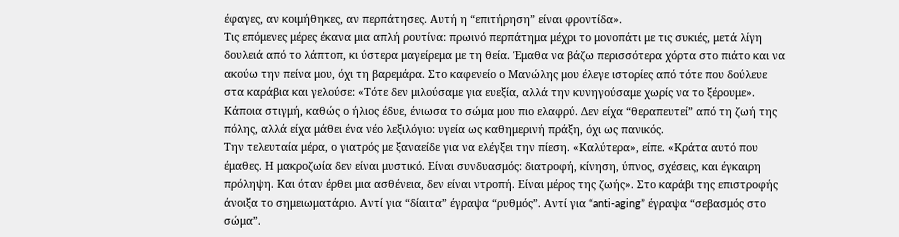έφαγες, αν κοιμήθηκες, αν περπάτησες. Αυτή η “επιτήρηση” είναι φροντίδα».
Τις επόμενες μέρες έκανα μια απλή ρουτίνα: πρωινό περπάτημα μέχρι το μονοπάτι με τις συκιές, μετά λίγη δουλειά από το λάπτοπ, κι ύστερα μαγείρεμα με τη θεία. Έμαθα να βάζω περισσότερα χόρτα στο πιάτο και να ακούω την πείνα μου, όχι τη βαρεμάρα. Στο καφενείο ο Μανώλης μου έλεγε ιστορίες από τότε που δούλευε στα καράβια και γελούσε: «Τότε δεν μιλούσαμε για ευεξία, αλλά την κυνηγούσαμε χωρίς να το ξέρουμε». Κάποια στιγμή, καθώς ο ήλιος έδυε, ένιωσα το σώμα μου πιο ελαφρύ. Δεν είχα “θεραπευτεί” από τη ζωή της πόλης, αλλά είχα μάθει ένα νέο λεξιλόγιο: υγεία ως καθημερινή πράξη, όχι ως πανικός.
Την τελευταία μέρα, ο γιατρός με ξαναείδε για να ελέγξει την πίεση. «Καλύτερα», είπε. «Κράτα αυτό που έμαθες. Η μακροζωία δεν είναι μυστικό. Είναι συνδυασμός: διατροφή, κίνηση, ύπνος, σχέσεις, και έγκαιρη πρόληψη. Και όταν έρθει μια ασθένεια, δεν είναι ντροπή. Είναι μέρος της ζωής». Στο καράβι της επιστροφής άνοιξα το σημειωματάριο. Αντί για “δίαιτα” έγραψα “ρυθμός”. Αντί για “anti-aging” έγραψα “σεβασμός στο σώμα”.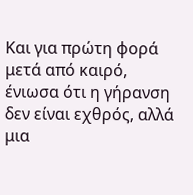Και για πρώτη φορά μετά από καιρό, ένιωσα ότι η γήρανση δεν είναι εχθρός, αλλά μια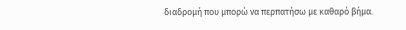διαδρομή που μπορώ να περπατήσω με καθαρό βήμα.